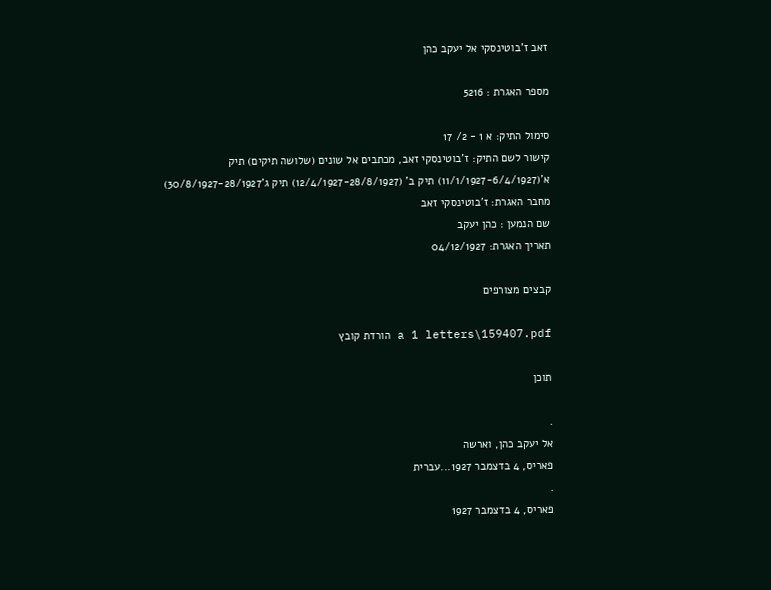זאב ז'בוטינסקי אל יעקב כהן

מספר האגרת : 5216

סימול התיק: א 1 - 2/ 17
קישור לשם התיק: ז'בוטינסקי זאב, מכתבים אל שונים (שלושה תיקים) תיק א'(11/1/1927-6/4/1927) תיק ב' (12/4/1927-28/8/1927) תיק ג'30/8/1927-28/1927)
מחבר האגרת: ז'בוטינסקי זאב
שם הנמען : כהן יעקב
תאריך האגרת: 04/12/1927

קבצים מצורפים

a 1 letters\159407.pdf הורדת קובץ

תוכן

.
אל יעקב כהן, וארשה
פאריס, 4 בדצמבר 1927...עברית
.
פאריס, 4 בדצמבר 1927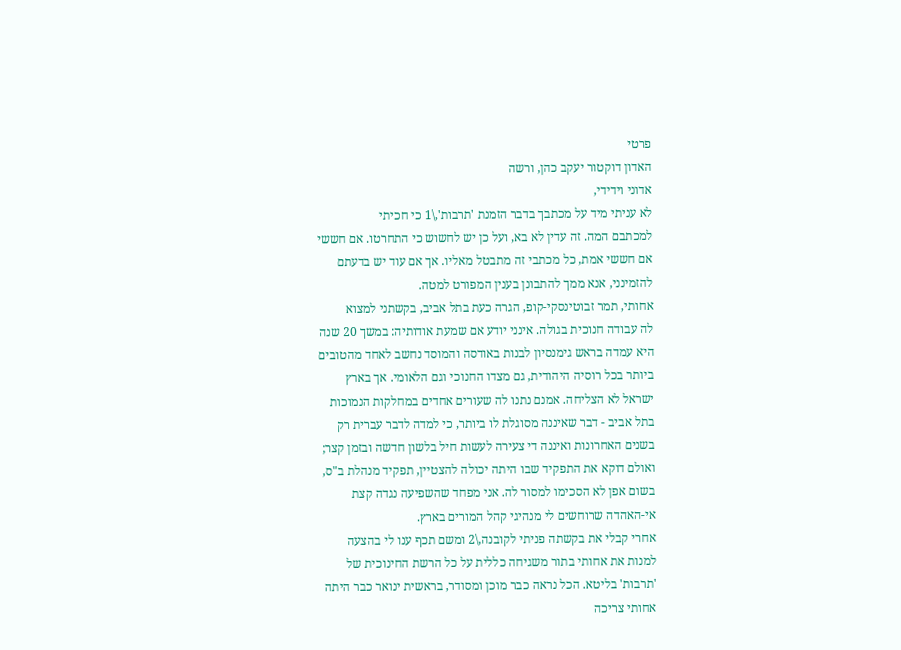פרטי
האדון דוקטור יעקב כהן, ורשה
אדוני וידידי,
לא עניתי מיד על מכתבך בדבר הזמנת 'תרבות',\1 כי חכיתי
למכתבם המה. זה עדין לא בא, ועל כן יש לחשוש כי התחרטו. אם חששי
אם חששי אמת, כל מכתבי זה מתבטל מאליו. אך אם עוד יש בדעתם
להזמינני, אנא ממך להתבונן בענין המפורט למטה.
אחותי, תמר זבוטינסקי-קופ, הגרה כעת בתל אביב, בקשתני למצוא
לה עבודה חנוכית בגולה. אינני יודע אם שמעת אודותיה: במשך 20 שנה
היא עמדה בראש גימנסיון לבנות באודסה והמוסד נחשב לאחד מהטובים
ביותר בכל רוסיה היהודית, גם מצדו החנוכי וגם הלאומי. אך בארץ
ישראל לא הצליחה. אמנם נתנו לה שעורים אחדים במחלקות הנמוכות
בתל אביב - דבר שאיננה מסוגלת לו ביותר, כי למדה לדבר עברית רק
בשנים האחרונות ואיננה די צעירה לעשות חיל בלשון חדשה ובזמן קצר;
ואולם דוקא את התפקיד שבו היתה יכולה להצטיין, תפקיד מנהלת ב"ס,
בשום אפן לא הסכימו למסור לה. אני מפחד שהשפיעה נגדה קצת
אי-האהדה שרוחשים לי מנהיגי קהל המורים בארץ.
אחרי קבלי את בקשתה פניתי לקובנה,\2 ומשם תכף ענו לי בהצעה
למנות את אחותי בתור משגיחה כללית על כל הרשת החינוכית של
'תרבות' בליטא. הכל נראה כבר מוכן ומסודר, בראשית ינואר כבר היתה
אחותי צריכה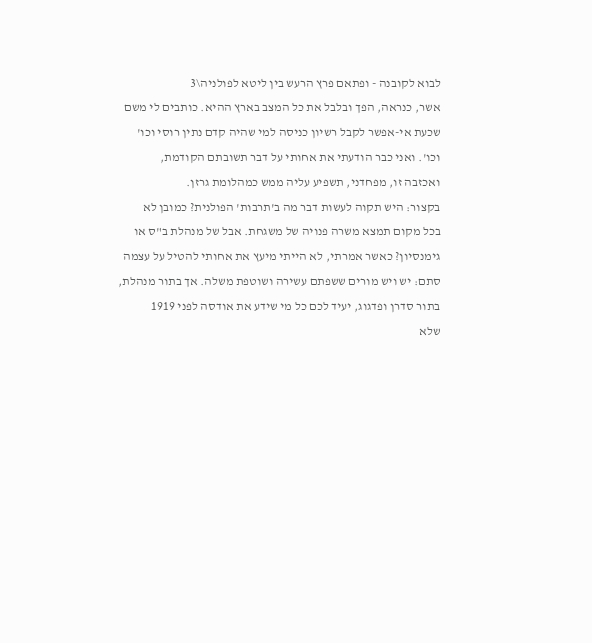לבוא לקובנה - ופתאם פרץ הרעש בין ליטא לפולניה\3
אשר, כנראה, הפך ובלבל את כל המצב בארץ ההיא. כותבים לי משם
שכעת אי-אפשר לקבל רשיון כניסה למי שהיה קדם נתין רוסי וכו'
וכו'. ואני כבר הודעתי את אחותי על דבר תשובתם הקודמת,
ואכזבה זו, מפחדני, תשפיע עליה ממש כמהלומת גרזן.
בקצור: היש תקוה לעשות דבר מה ב'תרבות' הפולנית? כמובן לא
בכל מקום תמצא משרה פנויה של משגחת. אבל של מנהלת ב"ס או
גימנסיון? כאשר אמרתי, לא הייתי מיעץ את אחותי להטיל על עצמה
סתם: יש ויש מורים ששפתם עשירה ושוטפת משלה. אך בתור מנהלת,
בתור סדרן ופדגוג, יעיד לכם כל מי שידע את אודסה לפני 1919
שלא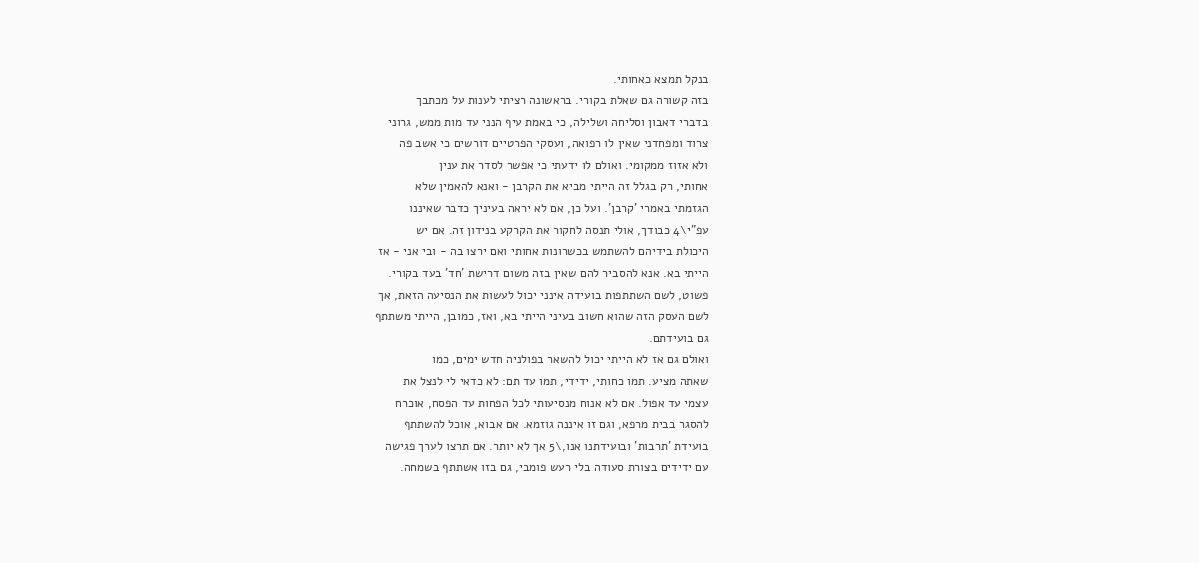בנקל תמצא כאחותי.
בזה קשורה גם שאלת בקורי. בראשונה רציתי לענות על מכתבך
בדברי דאבון וסליחה ושלילה, כי באמת עיף הנני עד מות ממש, גרוני
צרוד ומפחדני שאין לו רפואה, ועסקי הפרטיים דורשים כי אשב פה
ולא אזוז ממקומי. ואולם לו ידעתי כי אפשר לסדר את ענין
אחותי, רק בגלל זה הייתי מביא את הקרבן - ואנא להאמין שלא
הגזמתי באמרי 'קרבן'. ועל כן, אם לא יראה בעיניך כדבר שאיננו
עפ"י\4 כבודך, אולי תנסה לחקור את הקרקע בנידון זה. אם יש
היכולת בידיהם להשתמש בכשרונות אחותי ואם ירצו בה - ובי אני - אז
הייתי בא. אנא להסביר להם שאין בזה משום דרישת 'חד' בעד בקורי.
פשוט, לשם השתתפות בועידה אינני יכול לעשות את הנסיעה הזאת, אך
לשם העסק הזה שהוא חשוב בעיני הייתי בא, ואז, כמובן, הייתי משתתף
גם בועידתם.
ואולם גם אז לא הייתי יכול להשאר בפולניה חדש ימים, כמו
שאתה מציע. תמו כחותי, ידידי, תמו עד תם: לא כדאי לי לנצל את
עצמי עד אפול. אם לא אנוח מנסיעותי לכל הפחות עד הפסח, אוכרח
להסגר בבית מרפא, וגם זו איננה גוזמא. אם אבוא, אוכל להשתתף
בועידת 'תרבות' ובועידתנו אנו,\5 אך לא יותר. אם תרצו לערך פגישה
עם ידידים בצורת סעודה בלי רעש פומבי, גם בזו אשתתף בשמחה.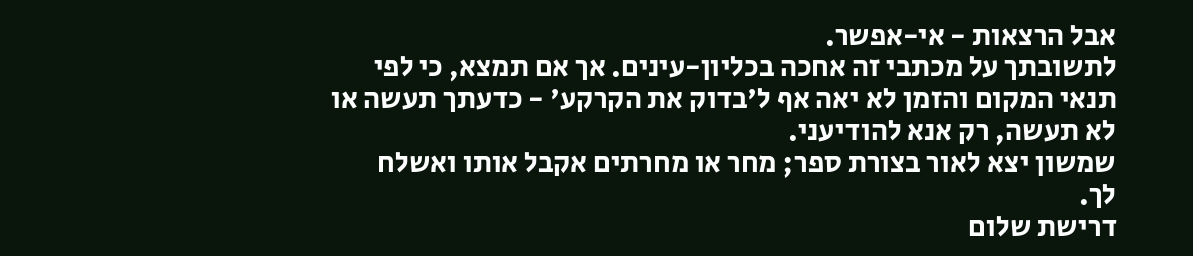אבל הרצאות - אי-אפשר.
לתשובתך על מכתבי זה אחכה בכליון-עינים. אך אם תמצא, כי לפי
תנאי המקום והזמן לא יאה אף ל'בדוק את הקרקע' - כדעתך תעשה או
לא תעשה, רק אנא להודיעני.
שמשון יצא לאור בצורת ספר; מחר או מחרתים אקבל אותו ואשלח
לך.
דרישת שלום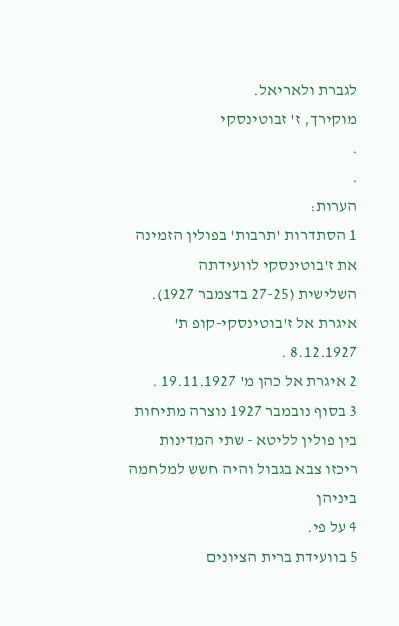לגברת ולאריאל.
מוקירך, ז' זבוטינסקי
.
.
הערות:
1 הסתדרות 'תרבות' בפולין הזמינה את ז'בוטינסקי לוועידתה
השלישית (27-25 בדצמבר 1927). איגרת אל ז'בוטינסקי-קופ ת' 8.12.1927 .
2 איגרת אל כהן מ' 19.11.1927 .
3 בסוף נובמבר 1927 נוצרה מתיחות בין פולין לליטא - שתי המדינות
ריכזו צבא בגבול והיה חשש למלחמה ביניהן
4 על פי.
5 בוועידת ברית הציונים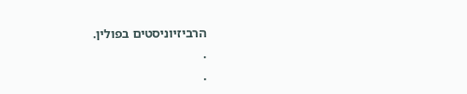הרביזיוניסטים בפולין.
.
.